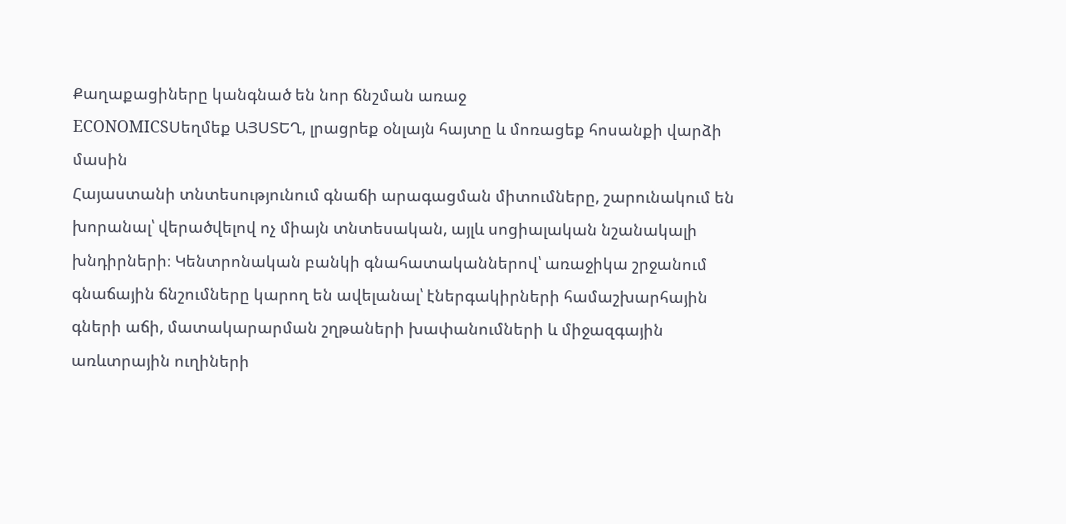Քաղաքացիները կանգնած են նոր ճնշման առաջ
ECONOMICSՍեղմեք ԱՅՍՏԵՂ, լրացրեք օնլայն հայտը և մոռացեք հոսանքի վարձի մասին
Հայաստանի տնտեսությունում գնաճի արագացման միտումները, շարունակում են խորանալ՝ վերածվելով ոչ միայն տնտեսական, այլև սոցիալական նշանակալի խնդիրների։ Կենտրոնական բանկի գնահատականներով՝ առաջիկա շրջանում գնաճային ճնշումները կարող են ավելանալ՝ էներգակիրների համաշխարհային գների աճի, մատակարարման շղթաների խափանումների և միջազգային առևտրային ուղիների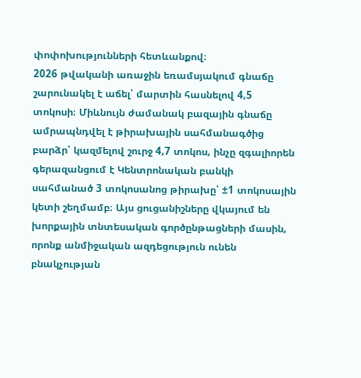փոփոխությունների հետևանքով։
2026 թվականի առաջին եռամսյակում գնաճը շարունակել է աճել՝ մարտին հասնելով 4,5 տոկոսի։ Միևնույն ժամանակ բազային գնաճը ամրապնդվել է թիրախային սահմանագծից բարձր՝ կազմելով շուրջ 4,7 տոկոս, ինչը զգալիորեն գերազանցում է Կենտրոնական բանկի սահմանած 3 տոկոսանոց թիրախը՝ ±1 տոկոսային կետի շեղմամբ։ Այս ցուցանիշները վկայում են խորքային տնտեսական գործընթացների մասին, որոնք անմիջական ազդեցություն ունեն բնակչության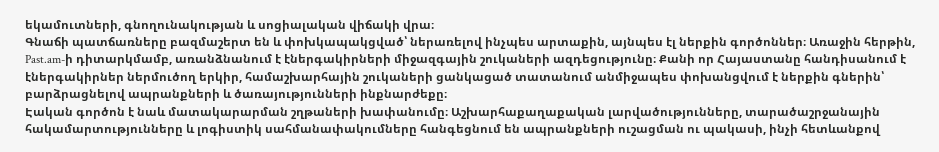եկամուտների, գնողունակության և սոցիալական վիճակի վրա։
Գնաճի պատճառները բազմաշերտ են և փոխկապակցված՝ ներառելով ինչպես արտաքին, այնպես էլ ներքին գործոններ։ Առաջին հերթին, Past.am-ի դիտարկմամբ, առանձնանում է էներգակիրների միջազգային շուկաների ազդեցությունը։ Քանի որ Հայաստանը հանդիսանում է էներգակիրներ ներմուծող երկիր, համաշխարհային շուկաների ցանկացած տատանում անմիջապես փոխանցվում է ներքին գներին՝ բարձրացնելով ապրանքների և ծառայությունների ինքնարժեքը։
Էական գործոն է նաև մատակարարման շղթաների խափանումը։ Աշխարհաքաղաքական լարվածությունները, տարածաշրջանային հակամարտությունները և լոգիստիկ սահմանափակումները հանգեցնում են ապրանքների ուշացման ու պակասի, ինչի հետևանքով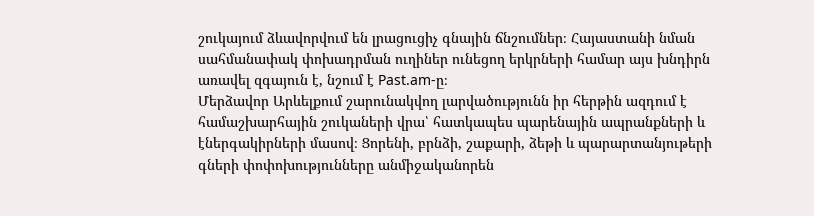շուկայում ձևավորվում են լրացուցիչ գնային ճնշումներ։ Հայաստանի նման սահմանափակ փոխադրման ուղիներ ունեցող երկրների համար այս խնդիրն առավել զգայուն է, նշում է Past.am-ը։
Մերձավոր Արևելքում շարունակվող լարվածությունն իր հերթին ազդում է համաշխարհային շուկաների վրա՝ հատկապես պարենային ապրանքների և էներգակիրների մասով։ Ցորենի, բրնձի, շաքարի, ձեթի և պարարտանյութերի գների փոփոխությունները անմիջականորեն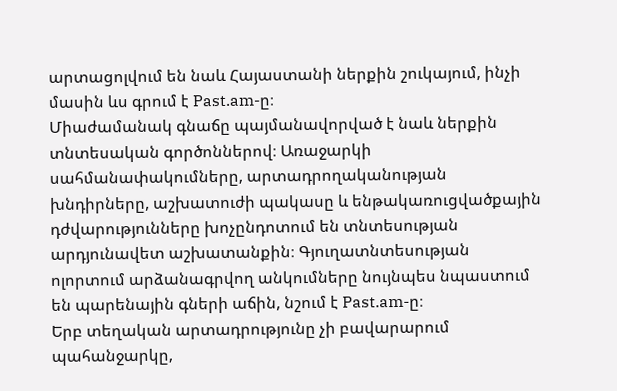արտացոլվում են նաև Հայաստանի ներքին շուկայում, ինչի մասին ևս գրում է Past.am-ը։
Միաժամանակ գնաճը պայմանավորված է նաև ներքին տնտեսական գործոններով։ Առաջարկի սահմանափակումները, արտադրողականության խնդիրները, աշխատուժի պակասը և ենթակառուցվածքային դժվարությունները խոչընդոտում են տնտեսության արդյունավետ աշխատանքին։ Գյուղատնտեսության ոլորտում արձանագրվող անկումները նույնպես նպաստում են պարենային գների աճին, նշում է Past.am-ը։
Երբ տեղական արտադրությունը չի բավարարում պահանջարկը,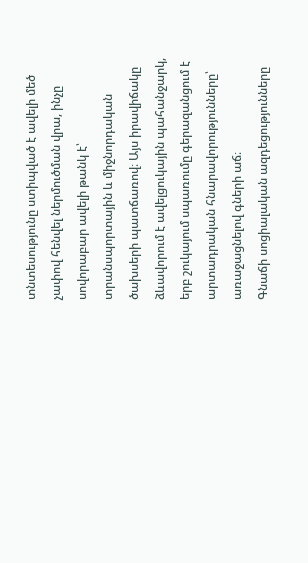տնտեսությունը ստիպված է ավելի մեծ չափով հենվել ներմուծման վրա, ինչը սովորաբար ավելի թանկ է՝ տրանսպորտային և միջնորդական ծախսերի պատճառով։ Այս իրավիճակը ձևավորում է ավելցուկային պահանջարկ, երբ շուկայում սպառումը գերազանցում է արտադրական հնարավորությունները՝ առաջացնելով գների աճ։
Գնաճի սոցիալական ազդեցությունները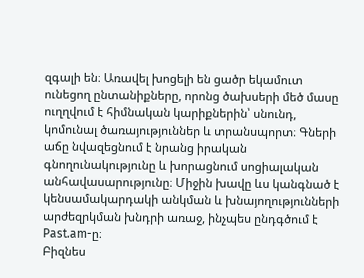զգալի են։ Առավել խոցելի են ցածր եկամուտ ունեցող ընտանիքները, որոնց ծախսերի մեծ մասը ուղղվում է հիմնական կարիքներին՝ սնունդ, կոմունալ ծառայություններ և տրանսպորտ։ Գների աճը նվազեցնում է նրանց իրական գնողունակությունը և խորացնում սոցիալական անհավասարությունը։ Միջին խավը ևս կանգնած է կենսամակարդակի անկման և խնայողությունների արժեզրկման խնդրի առաջ, ինչպես ընդգծում է Past.am-ը։
Բիզնես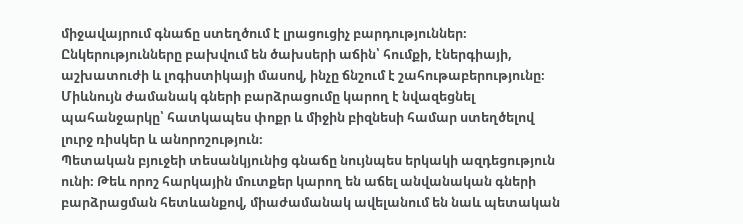միջավայրում գնաճը ստեղծում է լրացուցիչ բարդություններ։ Ընկերությունները բախվում են ծախսերի աճին՝ հումքի, էներգիայի, աշխատուժի և լոգիստիկայի մասով, ինչը ճնշում է շահութաբերությունը։ Միևնույն ժամանակ գների բարձրացումը կարող է նվազեցնել պահանջարկը՝ հատկապես փոքր և միջին բիզնեսի համար ստեղծելով լուրջ ռիսկեր և անորոշություն։
Պետական բյուջեի տեսանկյունից գնաճը նույնպես երկակի ազդեցություն ունի։ Թեև որոշ հարկային մուտքեր կարող են աճել անվանական գների բարձրացման հետևանքով, միաժամանակ ավելանում են նաև պետական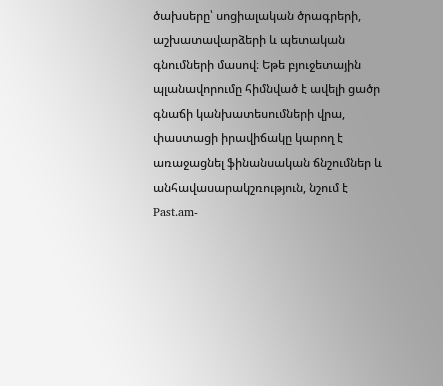ծախսերը՝ սոցիալական ծրագրերի, աշխատավարձերի և պետական գնումների մասով։ Եթե բյուջետային պլանավորումը հիմնված է ավելի ցածր գնաճի կանխատեսումների վրա, փաստացի իրավիճակը կարող է առաջացնել ֆինանսական ճնշումներ և անհավասարակշռություն, նշում է Past.am-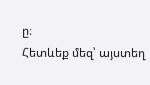ը։
Հետևեք մեզ՝ այստեղ